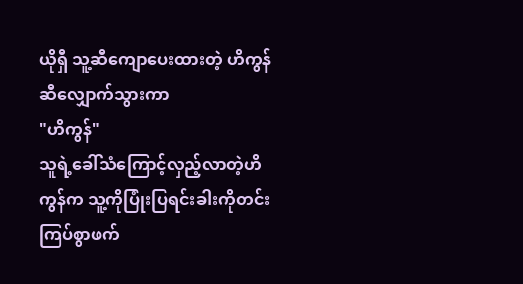ယိုရှီ သူ့ဆီကျောပေးထားတဲ့ ဟိကွန်ဆီလျှောက်သွားကာ
"ဟိကွန်"
သူရဲ့ခေါ်သံကြောင့်လှည့်လာတဲ့ဟိကွန်က သူ့ကိုပြုံးပြရင်းခါးကိုတင်းကြပ်စွာဖက်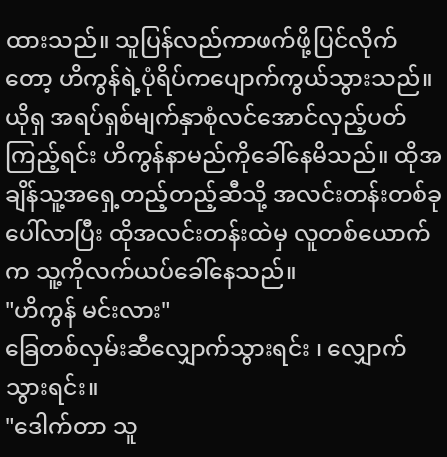ထားသည်။ သူပြန်လည်ကာဖက်ဖို့ပြင်လိုက်တော့ ဟိကွန်ရဲ့ပုံရိပ်ကပျောက်ကွယ်သွားသည်။ ယိုရှ အရပ်ရှစ်မျက်နှာစုံလင်အောင်လှည့်ပတ်ကြည့်ရင်း ဟိကွန်နာမည်ကိုခေါ်နေမိသည်။ ထိုအချိန်သူ့အရှေ့တည့်တည့်ဆီသို့ အလင်းတန်းတစ်ခုပေါ်လာပြီး ထိုအလင်းတန်းထဲမှ လူတစ်ယောက်က သူ့ကိုလက်ယပ်ခေါ်နေသည်။
"ဟိကွန် မင်းလား"
ခြေတစ်လှမ်းဆီလျှောက်သွားရင်း ၊ လျှောက်သွားရင်း။
"ဒေါက်တာ သူ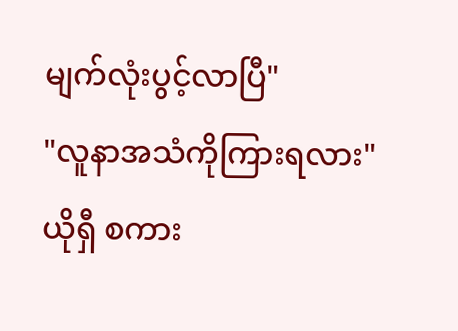မျက်လုံးပွင့်လာပြီ"
"လူနာအသံကိုကြားရလား"
ယိုရှီ စကား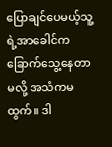ပြောချင်ပေမယ့်သူ့ရဲ့အာခေါင်ကခြောက်သွေ့နေတာမလို့ အသံကမထွက်။ ဒါ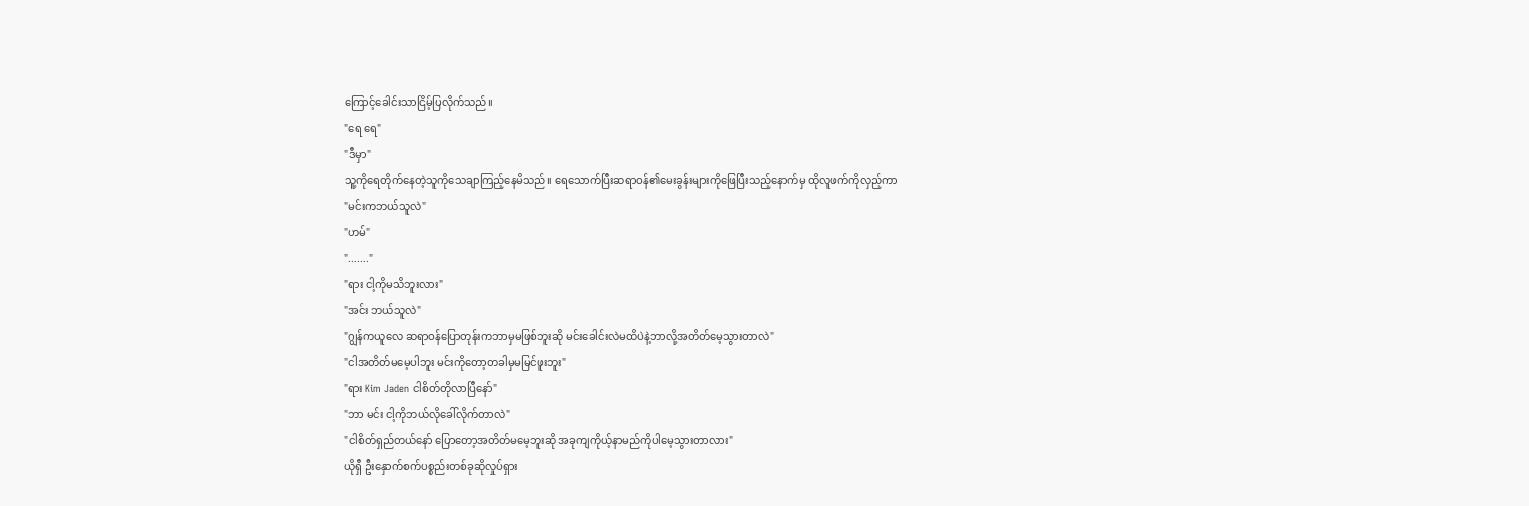ကြောင့်ခေါင်းသာငြိမ့်ပြလိုက်သည်။
"ရေ ရေ"
"ဒီမှာ"
သူ့ကိုရေတိုက်နေတဲ့သူကိုသေချာကြည့်နေမိသည်။ ရေသောက်ပြီးဆရာဝန်၏မေးခွန်းများကိုဖြေပြီးသည့်နောက်မှ ထိုလူဖက်ကိုလှည့်ကာ
"မင်းကဘယ်သူလဲ"
"ဟမ်"
"......."
"ရား ငါ့ကိုမသိဘူးလား"
"အင်း ဘယ်သူလဲ"
"ဂျွန်ကယူလေ ဆရာဝန်ပြောတုန်းကဘာမှမဖြစ်ဘူးဆို မင်းခေါင်းလဲမထိပဲနဲ့ဘာလို့အတိတ်မေ့သွားတာလဲ"
"ငါအတိတ်မမေ့ပါဘူး မင်းကိုတော့တခါမှမမြင်ဖူးဘူး"
"ရား Kim Jaden ငါစိတ်တိုလာပြီနော်"
"ဘာ မင်း ငါ့ကိုဘယ်လိုခေါ်လိုက်တာလဲ"
"ငါစိတ်ရှည်တယ်နော် ပြောတော့အတိတ်မမေ့ဘူးဆို အခုကျကိုယ့်နာမည်ကိုပါမေ့သွားတာလား"
ယိုရှီ ဦးနှောက်စက်ပစ္စည်းတစ်ခုဆိုလှုပ်ရှား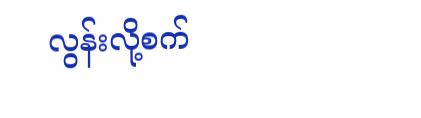လွန်းလို့စက်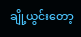ချို့ယွင်းတော့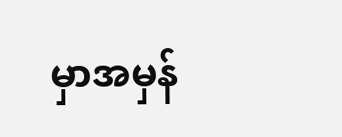မှာအမှန်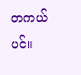တကယ်ပင်။